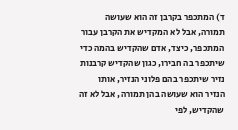ד) המתכפר בקרבן זה הוא שעושה תמורה, אבל לא המקדיש את הקרבן עבור המתכפר, כיצד, אדם שהקדיש בהמה כדי שיתכפר בה חבירו, כגון שהקדיש קרבנות נזיר שיתכפר בהם פלוני הנזיר, אותו הנזיר הוא שעושה בהן תמורה, אבל לא זה שהקדיש, לפי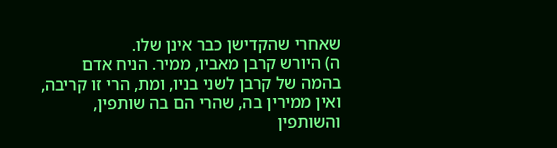שאחרי שהקדישן כבר אינן שלו.
ה) היורש קרבן מאביו, ממיר. הניח אדם בהמה של קרבן לשני בניו, ומת, הרי זו קריבה, ואין ממירין בה, שהרי הם בה שותפין, והשותפין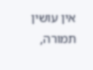אין עושין תמורה,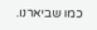כמו שביארנו.